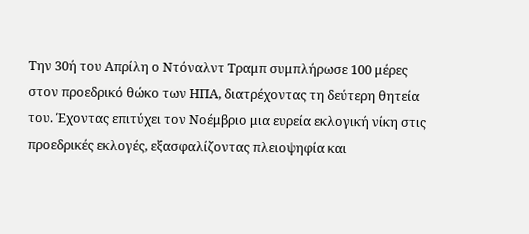Την 30ή του Απρίλη ο Ντόναλντ Τραμπ συμπλήρωσε 100 μέρες στον προεδρικό θώκο των ΗΠΑ, διατρέχοντας τη δεύτερη θητεία του. Έχοντας επιτύχει τον Νοέμβριο μια ευρεία εκλογική νίκη στις προεδρικές εκλογές, εξασφαλίζοντας πλειοψηφία και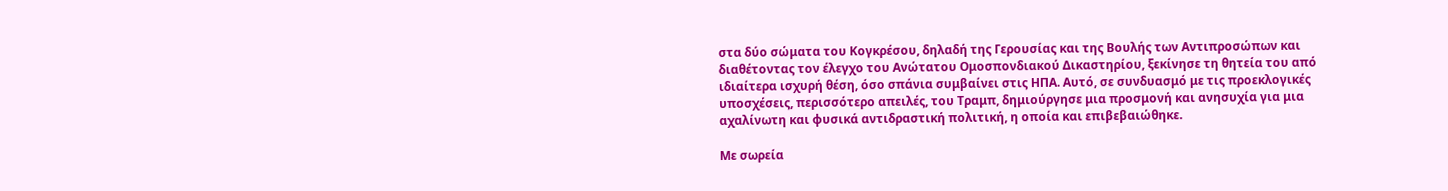στα δύο σώματα του Κογκρέσου, δηλαδή της Γερουσίας και της Βουλής των Αντιπροσώπων και διαθέτοντας τον έλεγχο του Ανώτατου Ομοσπονδιακού Δικαστηρίου, ξεκίνησε τη θητεία του από ιδιαίτερα ισχυρή θέση, όσο σπάνια συμβαίνει στις ΗΠΑ. Αυτό, σε συνδυασμό με τις προεκλογικές υποσχέσεις, περισσότερο απειλές, του Τραμπ, δημιούργησε μια προσμονή και ανησυχία για μια αχαλίνωτη και φυσικά αντιδραστική πολιτική, η οποία και επιβεβαιώθηκε.

Με σωρεία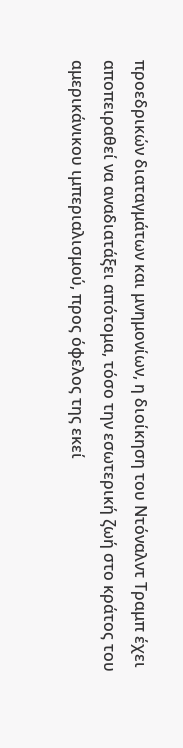προεδρικών διαταγμάτων και μνημονίων, η διοίκηση του Ντόναλντ Τραμπ έχει αποπειραθεί να αναδιατάξει απότομα, τόσο την εσωτερική ζωή στο κράτος του αμερικάνικου ιμπεριαλισμού, προς όφελος της εκεί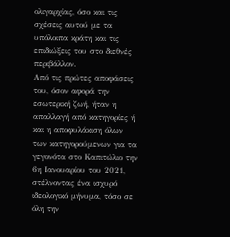ολιγαρχίας, όσο και τις σχέσεις αυτού με τα υπόλοιπα κράτη και τις επιδιώξεις του στο διεθνές περιβάλλον.
Από τις πρώτες αποφάσεις του, όσον αφορά την εσωτερική ζωή, ήταν η απαλλαγή από κατηγορίες ή και η αποφυλάκιση όλων των κατηγορούμενων για τα γεγονότα στο Καπιτώλιο την 6η Ιανουαρίου του 2021, στέλνοντας ένα ισχυρό ιδεολογικό μήνυμα, τόσο σε όλη την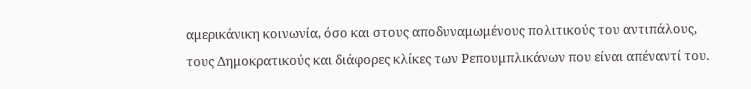αμερικάνικη κοινωνία, όσο και στους αποδυναμωμένους πολιτικούς του αντιπάλους, τους Δημοκρατικούς και διάφορες κλίκες των Ρεπουμπλικάνων που είναι απέναντί του.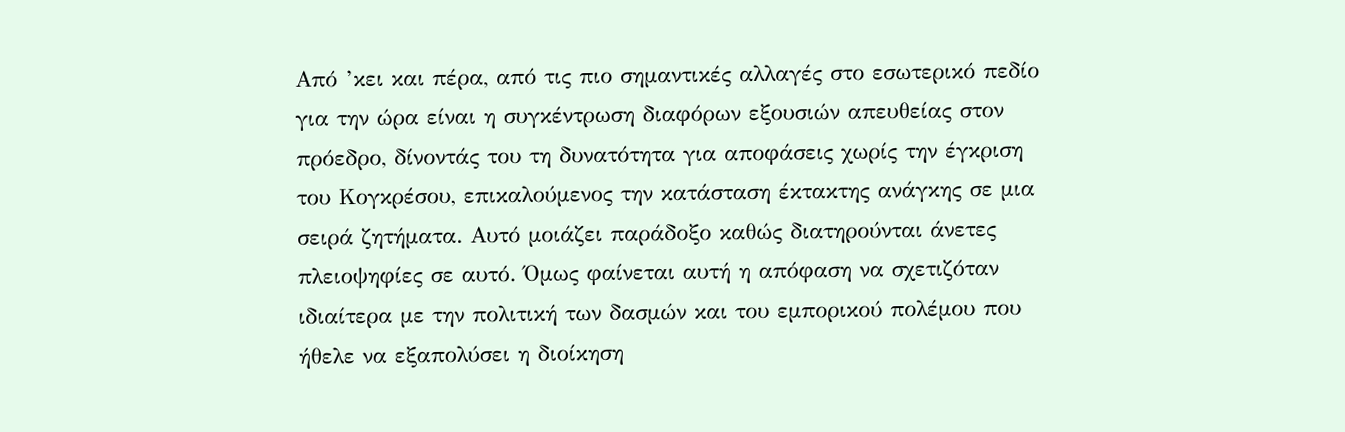Από ’κει και πέρα, από τις πιο σημαντικές αλλαγές στο εσωτερικό πεδίο για την ώρα είναι η συγκέντρωση διαφόρων εξουσιών απευθείας στον πρόεδρο, δίνοντάς του τη δυνατότητα για αποφάσεις χωρίς την έγκριση του Κογκρέσου, επικαλούμενος την κατάσταση έκτακτης ανάγκης σε μια σειρά ζητήματα. Αυτό μοιάζει παράδοξο καθώς διατηρούνται άνετες πλειοψηφίες σε αυτό. Όμως φαίνεται αυτή η απόφαση να σχετιζόταν ιδιαίτερα με την πολιτική των δασμών και του εμπορικού πολέμου που ήθελε να εξαπολύσει η διοίκηση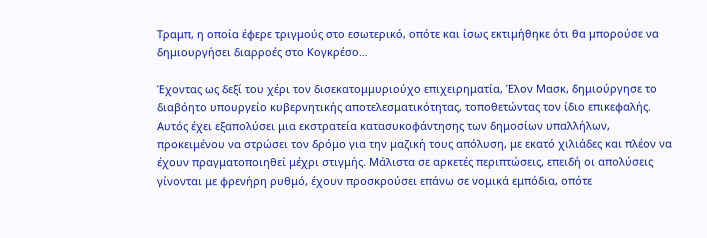Τραμπ, η οποία έφερε τριγμούς στο εσωτερικό, οπότε και ίσως εκτιμήθηκε ότι θα μπορούσε να δημιουργήσει διαρροές στο Κογκρέσο…

Έχοντας ως δεξί του χέρι τον δισεκατομμυριούχο επιχειρηματία, Έλον Μασκ, δημιούργησε το διαβόητο υπουργείο κυβερνητικής αποτελεσματικότητας, τοποθετώντας τον ίδιο επικεφαλής. Αυτός έχει εξαπολύσει μια εκστρατεία κατασυκοφάντησης των δημοσίων υπαλλήλων, προκειμένου να στρώσει τον δρόμο για την μαζική τους απόλυση, με εκατό χιλιάδες και πλέον να έχουν πραγματοποιηθεί μέχρι στιγμής. Μάλιστα σε αρκετές περιπτώσεις, επειδή οι απολύσεις γίνονται με φρενήρη ρυθμό, έχουν προσκρούσει επάνω σε νομικά εμπόδια, οπότε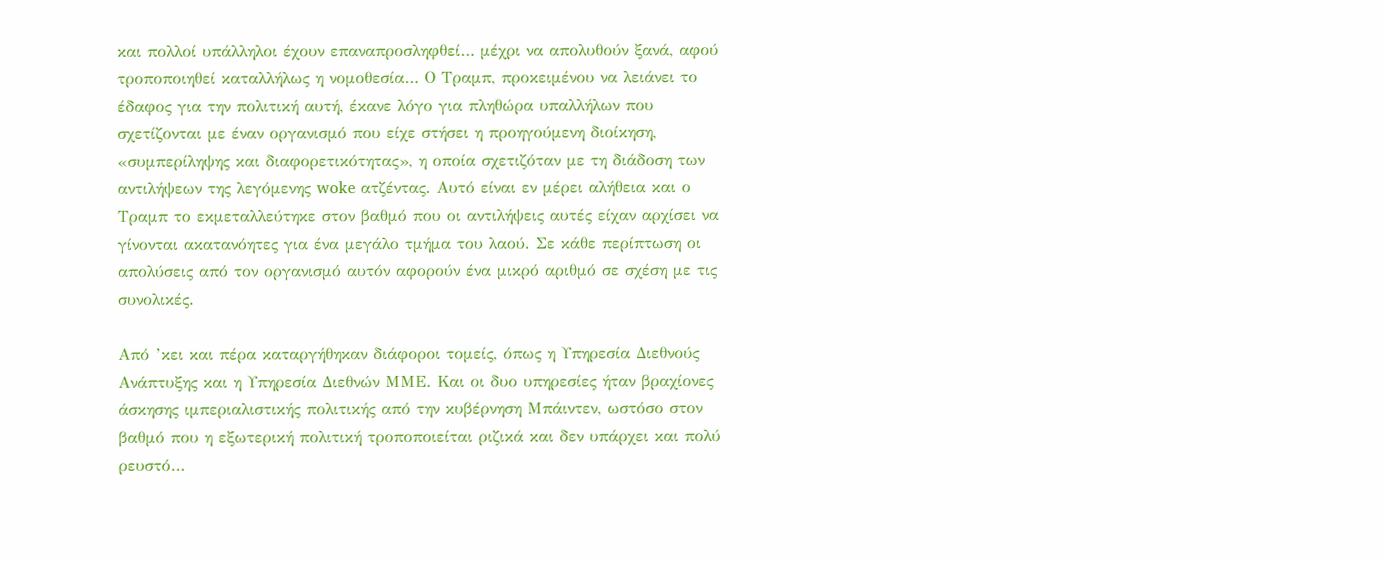και πολλοί υπάλληλοι έχουν επαναπροσληφθεί… μέχρι να απολυθούν ξανά, αφού τροποποιηθεί καταλλήλως η νομοθεσία… Ο Τραμπ, προκειμένου να λειάνει το έδαφος για την πολιτική αυτή, έκανε λόγο για πληθώρα υπαλλήλων που σχετίζονται με έναν οργανισμό που είχε στήσει η προηγούμενη διοίκηση, «συμπερίληψης και διαφορετικότητας», η οποία σχετιζόταν με τη διάδοση των αντιλήψεων της λεγόμενης woke ατζέντας. Αυτό είναι εν μέρει αλήθεια και ο Τραμπ το εκμεταλλεύτηκε στον βαθμό που οι αντιλήψεις αυτές είχαν αρχίσει να γίνονται ακατανόητες για ένα μεγάλο τμήμα του λαού. Σε κάθε περίπτωση οι απολύσεις από τον οργανισμό αυτόν αφορούν ένα μικρό αριθμό σε σχέση με τις συνολικές.

Από ’κει και πέρα καταργήθηκαν διάφοροι τομείς, όπως η Υπηρεσία Διεθνούς Ανάπτυξης και η Υπηρεσία Διεθνών ΜΜΕ. Και οι δυο υπηρεσίες ήταν βραχίονες άσκησης ιμπεριαλιστικής πολιτικής από την κυβέρνηση Μπάιντεν, ωστόσο στον βαθμό που η εξωτερική πολιτική τροποποιείται ριζικά και δεν υπάρχει και πολύ ρευστό…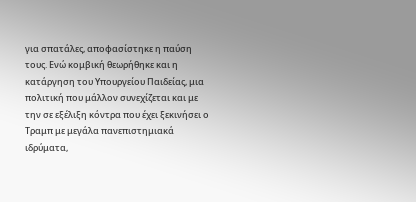για σπατάλες, αποφασίστηκε η παύση τους. Ενώ κομβική θεωρήθηκε και η κατάργηση του Υπουργείου Παιδείας, μια πολιτική που μάλλον συνεχίζεται και με την σε εξέλιξη κόντρα που έχει ξεκινήσει ο Τραμπ με μεγάλα πανεπιστημιακά ιδρύματα,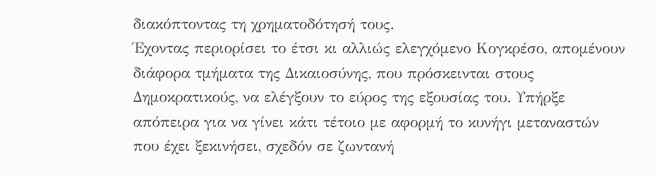διακόπτοντας τη χρηματοδότησή τους.
Έχοντας περιορίσει το έτσι κι αλλιώς ελεγχόμενο Κογκρέσο, απομένουν διάφορα τμήματα της Δικαιοσύνης, που πρόσκεινται στους Δημοκρατικούς, να ελέγξουν το εύρος της εξουσίας του. Υπήρξε απόπειρα για να γίνει κάτι τέτοιο με αφορμή το κυνήγι μεταναστών που έχει ξεκινήσει, σχεδόν σε ζωντανή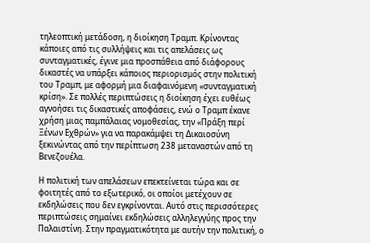τηλεοπτική μετάδοση, η διοίκηση Τραμπ. Κρίνοντας κάποιες από τις συλλήψεις και τις απελάσεις ως συνταγματικές, έγινε μια προσπάθεια από διάφορους δικαστές να υπάρξει κάποιος περιορισμός στην πολιτική του Τραμπ, με αφορμή μια διαφαινόμενη «συνταγματική κρίση». Σε πολλές περιπτώσεις η διοίκηση έχει ευθέως αγνοήσει τις δικαστικές αποφάσεις, ενώ ο Τραμπ έκανε χρήση μιας παμπάλαιας νομοθεσίας, την «Πράξη περί Ξένων Εχθρών» για να παρακάμψει τη Δικαιοσύνη ξεκινώντας από την περίπτωση 238 μεταναστών από τη Βενεζουέλα.

Η πολιτική των απελάσεων επεκτείνεται τώρα και σε φοιτητές από το εξωτερικό, οι οποίοι μετέχουν σε εκδηλώσεις που δεν εγκρίνονται. Αυτό στις περισσότερες περιπτώσεις σημαίνει εκδηλώσεις αλληλεγγύης προς την Παλαιστίνη. Στην πραγματικότητα με αυτήν την πολιτική, ο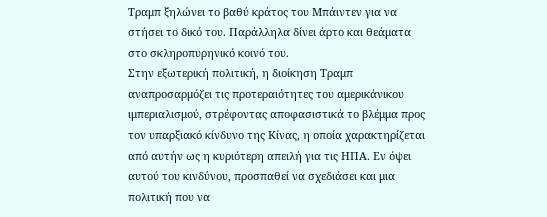Τραμπ ξηλώνει το βαθύ κράτος του Μπάιντεν για να στήσει το δικό του. Παράλληλα δίνει άρτο και θεάματα στο σκληροπυρηνικό κοινό του.
Στην εξωτερική πολιτική, η διοίκηση Τραμπ αναπροσαρμόζει τις προτεραιότητες του αμερικάνικου ιμπεριαλισμού, στρέφοντας αποφασιστικά το βλέμμα προς τον υπαρξιακό κίνδυνο της Κίνας, η οποία χαρακτηρίζεται από αυτήν ως η κυριότερη απειλή για τις ΗΠΑ. Εν όψει αυτού του κινδύνου, προσπαθεί να σχεδιάσει και μια πολιτική που να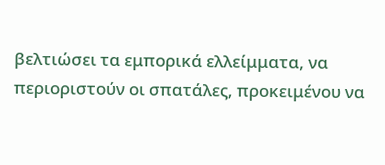βελτιώσει τα εμπορικά ελλείμματα, να περιοριστούν οι σπατάλες, προκειμένου να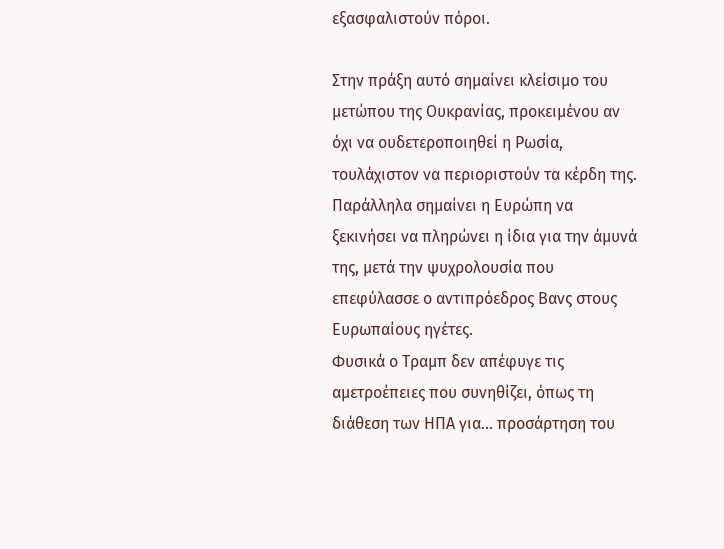εξασφαλιστούν πόροι.

Στην πράξη αυτό σημαίνει κλείσιμο του μετώπου της Ουκρανίας, προκειμένου αν όχι να ουδετεροποιηθεί η Ρωσία, τουλάχιστον να περιοριστούν τα κέρδη της. Παράλληλα σημαίνει η Ευρώπη να ξεκινήσει να πληρώνει η ίδια για την άμυνά της, μετά την ψυχρολουσία που επεφύλασσε ο αντιπρόεδρος Βανς στους Ευρωπαίους ηγέτες.
Φυσικά ο Τραμπ δεν απέφυγε τις αμετροέπειες που συνηθίζει, όπως τη διάθεση των ΗΠΑ για… προσάρτηση του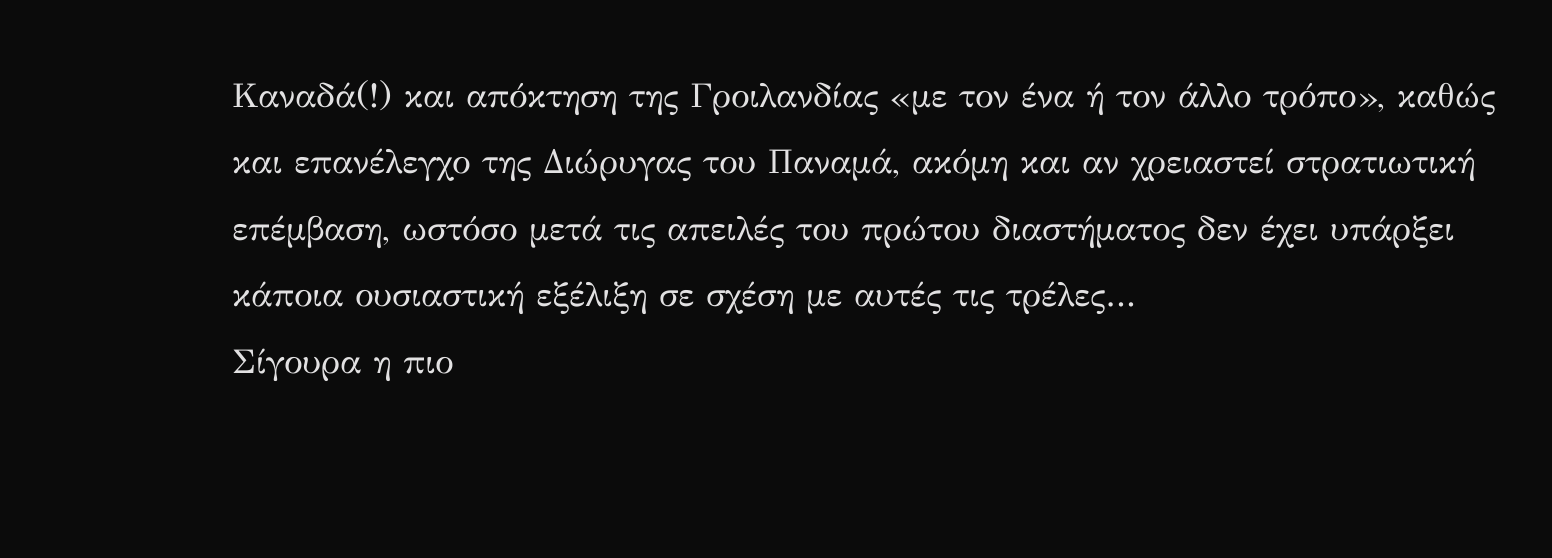Καναδά(!) και απόκτηση της Γροιλανδίας «με τον ένα ή τον άλλο τρόπο», καθώς και επανέλεγχο της Διώρυγας του Παναμά, ακόμη και αν χρειαστεί στρατιωτική επέμβαση, ωστόσο μετά τις απειλές του πρώτου διαστήματος δεν έχει υπάρξει κάποια ουσιαστική εξέλιξη σε σχέση με αυτές τις τρέλες…
Σίγουρα η πιο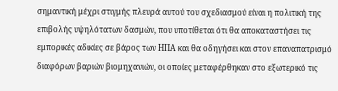σημαντική μέχρι στιγμής πλευρά αυτού του σχεδιασμού είναι η πολιτική της επιβολής υψηλότατων δασμών, που υποτίθεται ότι θα αποκαταστήσει τις εμπορικές αδικίες σε βάρος των ΗΠΑ και θα οδηγήσει και στον επαναπατρισμό διαφόρων βαριών βιομηχανιών, οι οποίες μεταφέρθηκαν στο εξωτερικό τις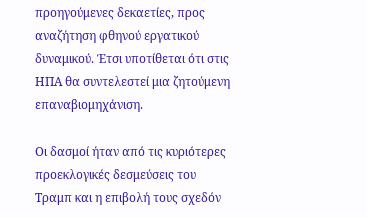προηγούμενες δεκαετίες, προς αναζήτηση φθηνού εργατικού δυναμικού. Έτσι υποτίθεται ότι στις ΗΠΑ θα συντελεστεί μια ζητούμενη επαναβιομηχάνιση.

Οι δασμοί ήταν από τις κυριότερες προεκλογικές δεσμεύσεις του Τραμπ και η επιβολή τους σχεδόν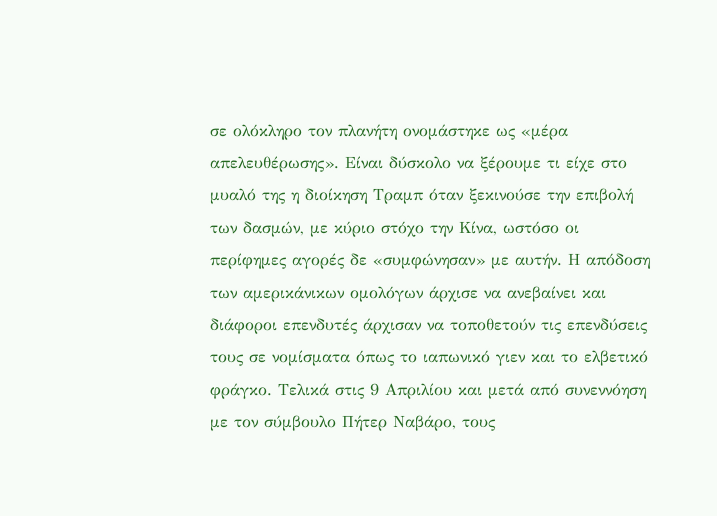σε ολόκληρο τον πλανήτη ονομάστηκε ως «μέρα απελευθέρωσης». Είναι δύσκολο να ξέρουμε τι είχε στο μυαλό της η διοίκηση Τραμπ όταν ξεκινούσε την επιβολή των δασμών, με κύριο στόχο την Κίνα, ωστόσο οι περίφημες αγορές δε «συμφώνησαν» με αυτήν. Η απόδοση των αμερικάνικων ομολόγων άρχισε να ανεβαίνει και διάφοροι επενδυτές άρχισαν να τοποθετούν τις επενδύσεις τους σε νομίσματα όπως το ιαπωνικό γιεν και το ελβετικό φράγκο. Τελικά στις 9 Απριλίου και μετά από συνεννόηση με τον σύμβουλο Πήτερ Ναβάρο, τους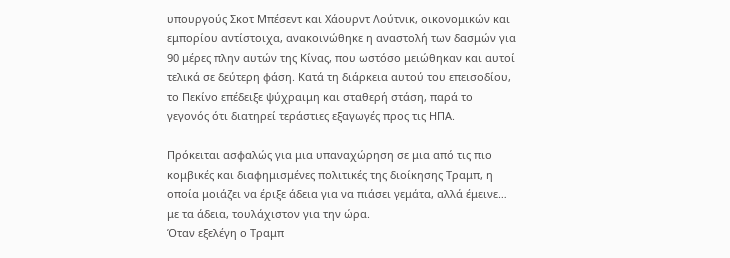υπουργούς Σκοτ Μπέσεντ και Χάουρντ Λούτνικ, οικονομικών και εμπορίου αντίστοιχα, ανακοινώθηκε η αναστολή των δασμών για 90 μέρες πλην αυτών της Κίνας, που ωστόσο μειώθηκαν και αυτοί τελικά σε δεύτερη φάση. Κατά τη διάρκεια αυτού του επεισοδίου, το Πεκίνο επέδειξε ψύχραιμη και σταθερή στάση, παρά το γεγονός ότι διατηρεί τεράστιες εξαγωγές προς τις ΗΠΑ.

Πρόκειται ασφαλώς για μια υπαναχώρηση σε μια από τις πιο κομβικές και διαφημισμένες πολιτικές της διοίκησης Τραμπ, η οποία μοιάζει να έριξε άδεια για να πιάσει γεμάτα, αλλά έμεινε… με τα άδεια, τουλάχιστον για την ώρα.
Όταν εξελέγη ο Τραμπ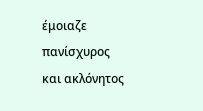έμοιαζε πανίσχυρος και ακλόνητος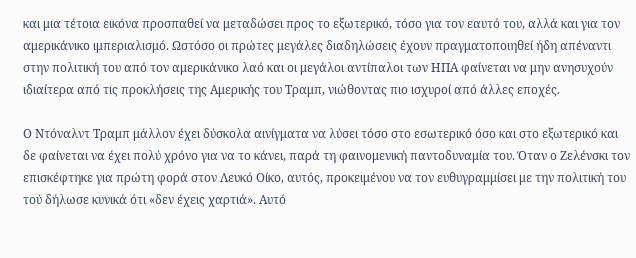και μια τέτοια εικόνα προσπαθεί να μεταδώσει προς το εξωτερικό, τόσο για τον εαυτό του, αλλά και για τον αμερικάνικο ιμπεριαλισμό. Ωστόσο οι πρώτες μεγάλες διαδηλώσεις έχουν πραγματοποιηθεί ήδη απέναντι στην πολιτική του από τον αμερικάνικο λαό και οι μεγάλοι αντίπαλοι των ΗΠΑ φαίνεται να μην ανησυχούν ιδιαίτερα από τις προκλήσεις της Αμερικής του Τραμπ, νιώθοντας πιο ισχυροί από άλλες εποχές.

Ο Ντόναλντ Τραμπ μάλλον έχει δύσκολα αινίγματα να λύσει τόσο στο εσωτερικό όσο και στο εξωτερικό και δε φαίνεται να έχει πολύ χρόνο για να το κάνει, παρά τη φαινομενική παντοδυναμία του. Όταν ο Ζελένσκι τον επισκέφτηκε για πρώτη φορά στον Λευκό Οίκο, αυτός, προκειμένου να τον ευθυγραμμίσει με την πολιτική του τού δήλωσε κυνικά ότι «δεν έχεις χαρτιά». Αυτό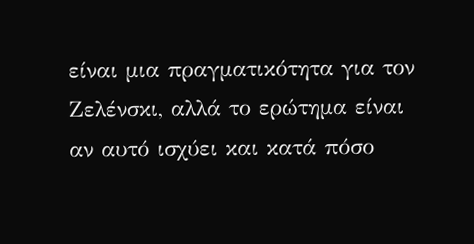είναι μια πραγματικότητα για τον Ζελένσκι, αλλά το ερώτημα είναι αν αυτό ισχύει και κατά πόσο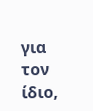για τον ίδιο,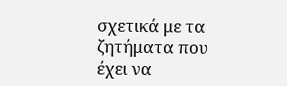σχετικά με τα ζητήματα που έχει να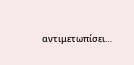αντιμετωπίσει…